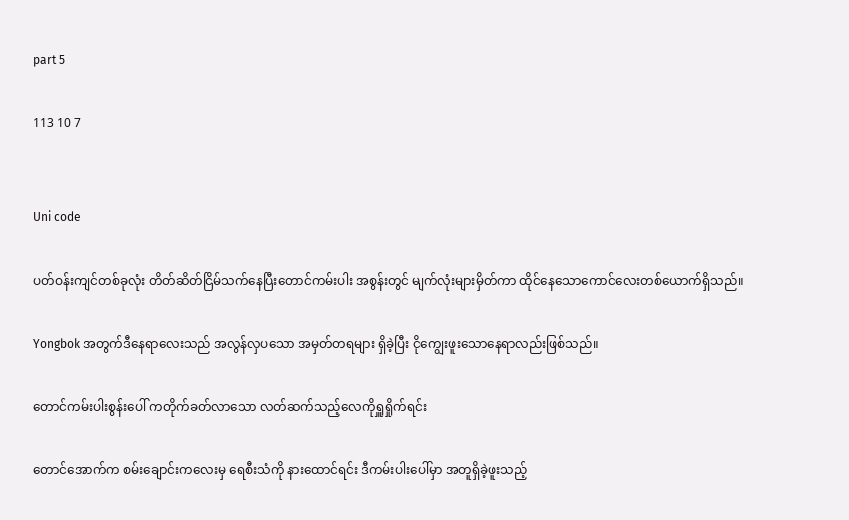part 5

113 10 7


Uni code

ပတ်ဝန်းကျင်တစ်ခုလုံး တိတ်ဆိတ်ငြိမ်သက်နေပြီးတောင်ကမ်းပါး အစွန်းတွင် မျက်လုံးများမှိတ်ကာ ထိုင်နေသောကောင်လေးတစ်ယောက်ရှိသည်။

Yongbok အတွက်ဒီနေရာလေးသည် အလွန်လှပသော အမှတ်တရများ ရှိခဲ့ပြီး ငိုကျွေးဖူးသောနေရာလည်းဖြစ်သည်။

တောင်ကမ်းပါးစွန်းပေါ် ကတိုက်ခတ်လာသော လတ်ဆက်သည့်လေကိုရှူရှိုက်ရင်း

တောင်အောက်က စမ်းချောင်းကလေးမှ ရေစီးသံကို နားထောင်ရင်း ဒီကမ်းပါးပေါ်မှာ အတူရှိခဲ့ဖူးသည့်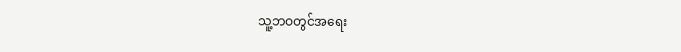သူ့ဘဝတွင်အရေး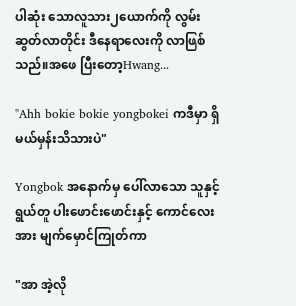ပါဆုံး သောလူသား၂ယောက်ကို လွမ်းဆွတ်လာတိုင်း ဒီနေရာလေးကို လာဖြစ်သည်။အဖေ ပြီးတော့Hwang...

"Ahh bokie bokie yongbokei ကဒီမှာ ရှိမယ်မှန်းသိသားပဲ"

Yongbok အနောက်မှ ပေါ်လာသော သူနှင့်ရွယ်တူ ပါးဖောင်းဖောင်းနှင့် ကောင်လေးအား မျက်မှောင်ကြုတ်ကာ

"အာ အဲ့လို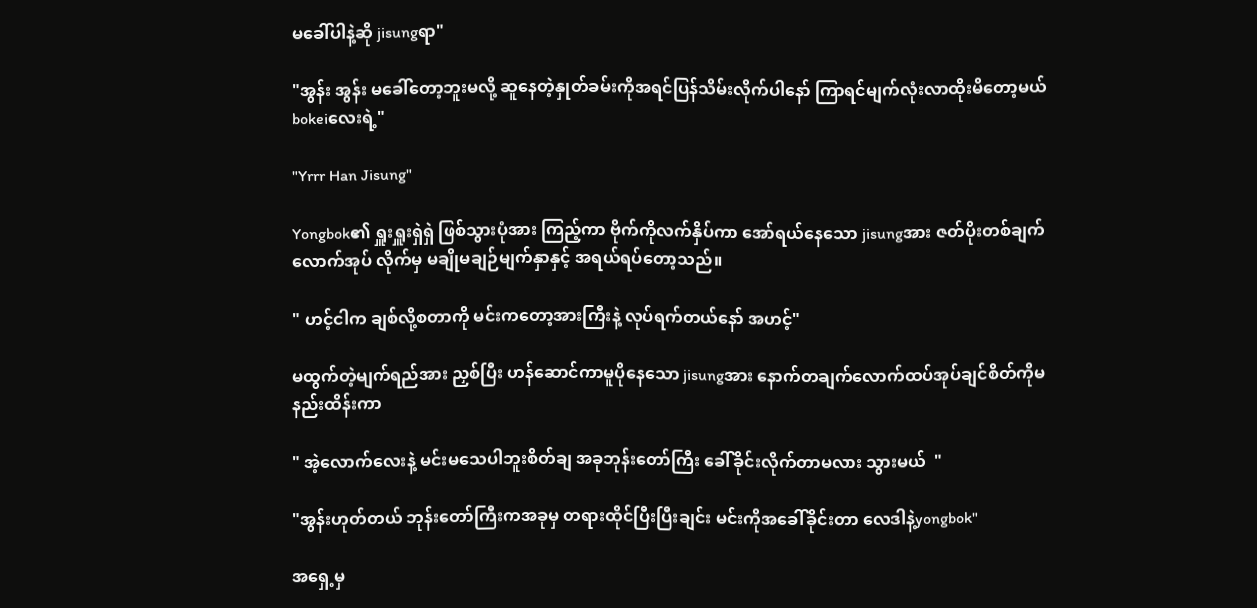မခေါ်ပါနဲ့ဆို jisungရာ"

"အွန်း အွန်း မခေါ်တော့ဘူးမလို့ ဆူနေတဲ့နှုတ်ခမ်းကိုအရင်ပြန်သိမ်းလိုက်ပါနော် ကြာရင်မျက်လုံးလာထိုးမိတော့မယ် bokeiလေးရဲ့"

"Yrrr Han Jisung"

Yongbok၏ ရှူးရှူးရှဲရှဲ ဖြစ်သွားပုံအား ကြည့်ကာ ဗိုက်ကိုလက်နှိပ်ကာ အော်ရယ်နေသော jisungအား ဇတ်ပိုးတစ်ချက်လောက်အုပ် လိုက်မှ မချိုမချဉ်မျက်နှာနှင့် အရယ်ရပ်တော့သည်။

" ဟင့်ငါက ချစ်လို့စတာကို မင်းကတော့အားကြီးနဲ့ လုပ်ရက်တယ်နော် အဟင့်"

မထွက်တဲ့မျက်ရည်အား ညှစ်ပြီး ဟန်ဆောင်ကာမူပိုနေသော jisungအား နောက်တချက်လောက်ထပ်အုပ်ချင်စိတ်ကိုမနည်းထိန်းကာ

" အဲ့လောက်လေးနဲ့ မင်းမသေပါဘူးစိတ်ချ အခုဘုန်းတော်ကြီး ခေါ်ခိုင်းလိုက်တာမလား သွားမယ်  "

"အွန်းဟုတ်တယ် ဘုန်းတော်ကြီးကအခုမှ တရားထိုင်ပြီးပြီးချင်း မင်းကိုအခေါ်ခိုင်းတာ လေဒါနဲ့yongbok"

အရှေ့မှ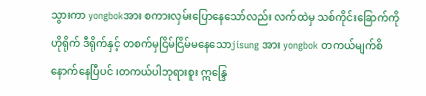သွားကာ yongbokအား စကားလှမ်းပြောနေသော်လည်း လက်ထဲမှ သစ်ကိုင်းခြောက်ကို ဟိုရိုက် ဒီရိုက်နှင့် တစက်မှငြိမ်ငြိမ်မနေသောjisung အား yongbok တကယ်မျက်စိနောက်နေပြီပင် ၊တကယ်ပါဘုရားစူး ဣန္ဒြေ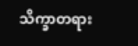သိက္ခာတရား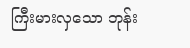ကြီးမားလှသော ဘုန်း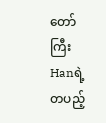တော်ကြီးHanရဲ့ တပည့်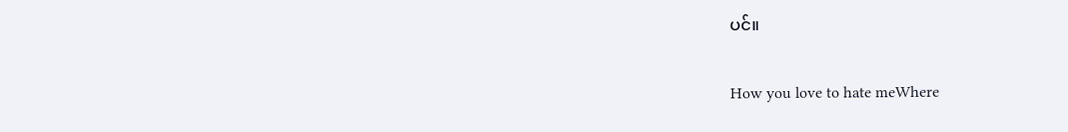ပင်။

How you love to hate meWhere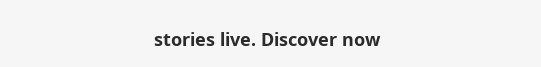stories live. Discover now